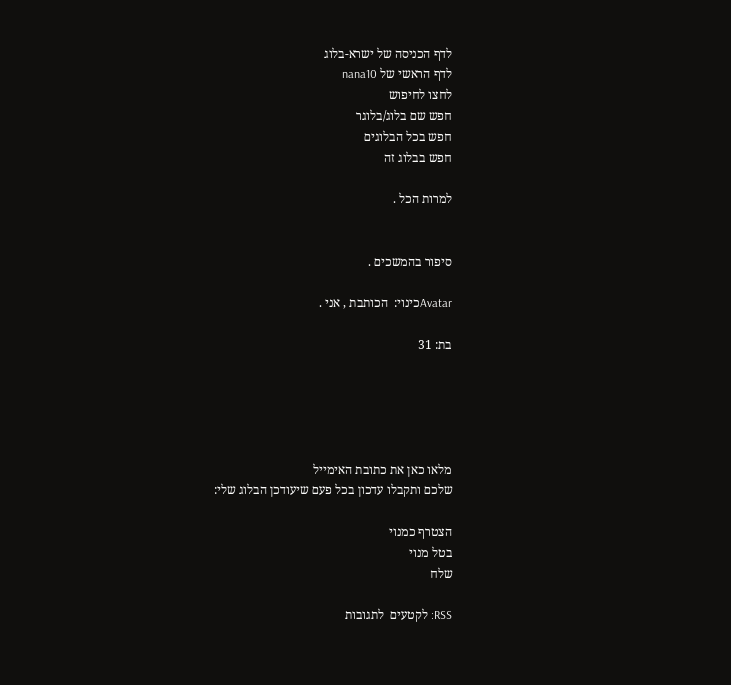לדף הכניסה של ישרא-בלוג
לדף הראשי של nana10
לחצו לחיפוש
חפש שם בלוג/בלוגר
חפש בכל הבלוגים
חפש בבלוג זה

למרות הכל .


סיפור בהמשכים .

Avatarכינוי:  הכותבת , אני .

בת: 31





מלאו כאן את כתובת האימייל
שלכם ותקבלו עדכון בכל פעם שיעודכן הבלוג שלי:

הצטרף כמנוי
בטל מנוי
שלח

RSS: לקטעים  לתגובות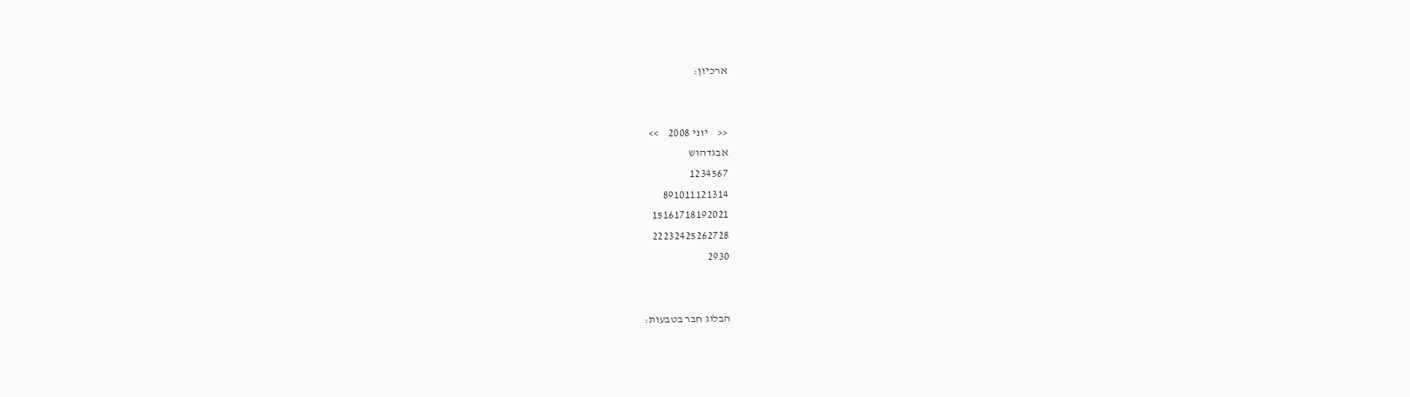ארכיון:


<<    יוני 2008    >>
אבגדהוש
1234567
891011121314
15161718192021
22232425262728
2930


הבלוג חבר בטבעות: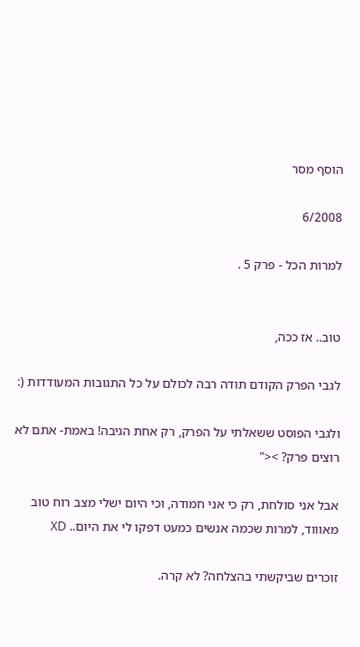הוסף מסר

6/2008

למרות הכל - פרק 5 .


טוב.. אז ככה,

לגבי הפרק הקודם תודה רבה לכולם על כל התגובות המעודדות (:

ולגבי הפוסט ששאלתי על הפרק, רק אחת הגיבה! באמת- אתם לא רוצים פרק? ><"

אבל אני סולחת, רק כי אני חמודה, וכי היום ישלי מצב רוח טוב מאוווד, למרות שכמה אנשים כמעט דפקו לי את היום.. XD

זוכרים שביקשתי בהצלחה? לא קרה.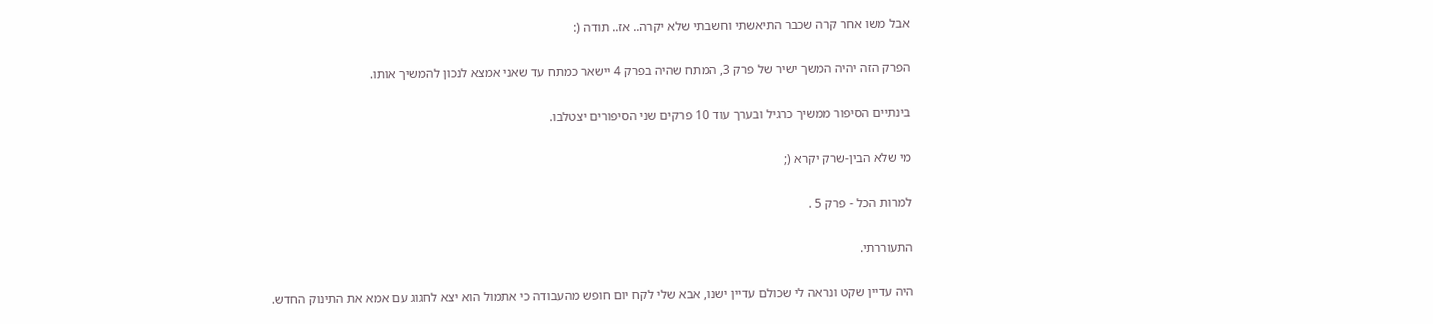אבל משו אחר קרה שכבר התיאשתי וחשבתי שלא יקרה.. אז.. תודה (:

הפרק הזה יהיה המשך ישיר של פרק 3, המתח שהיה בפרק 4 יישאר כמתח עד שאני אמצא לנכון להמשיך אותו.

בינתיים הסיפור ממשיך כרגיל ובערך עוד 10 פרקים שני הסיפורים יצטלבו.

מי שלא הבין-שרק יקרא (;

למרות הכל - פרק 5 .

התעוררתי.

היה עדיין שקט ונראה לי שכולם עדיין ישנו, אבא שלי לקח יום חופש מהעבודה כי אתמול הוא יצא לחגוג עם אמא את התינוק החדש.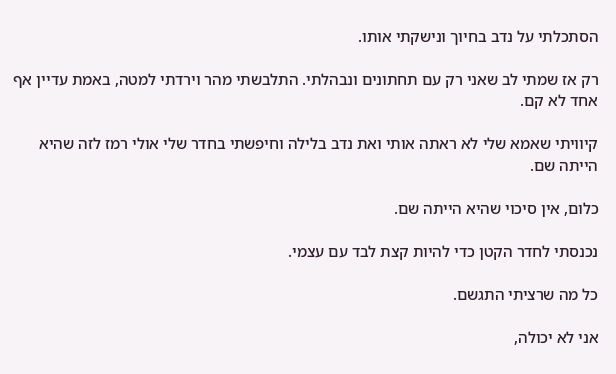הסתכלתי על נדב בחיוך ונישקתי אותו.

רק אז שמתי לב שאני רק עם תחתונים ונבהלתי. התלבשתי מהר וירדתי למטה, באמת עדיין אף אחד לא קם.

קיוויתי שאמא שלי לא ראתה אותי ואת נדב בלילה וחיפשתי בחדר שלי אולי רמז לזה שהיא הייתה שם.

כלום, אין סיכוי שהיא הייתה שם.

נכנסתי לחדר הקטן כדי להיות קצת לבד עם עצמי.

כל מה שרציתי התגשם.

אני לא יכולה,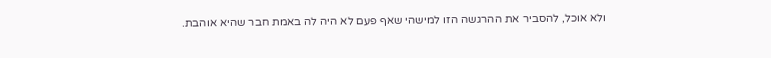ולא אוכל, להסביר את ההרגשה הזו למישהי שאף פעם לא היה לה באמת חבר שהיא אוהבת.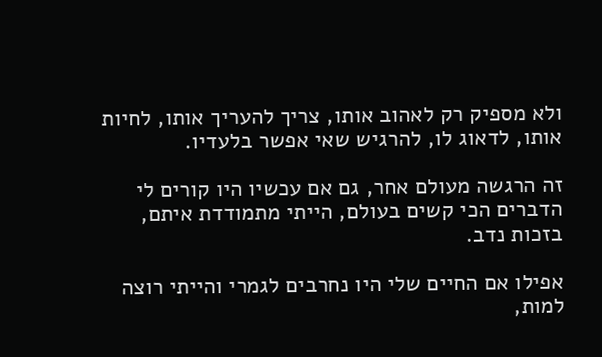ולא מספיק רק לאהוב אותו, צריך להעריך אותו, לחיות אותו, לדאוג לו, להרגיש שאי אפשר בלעדיו.

זה הרגשה מעולם אחר, גם אם עכשיו היו קורים לי הדברים הכי קשים בעולם, הייתי מתמודדת איתם, בזכות נדב.

אפילו אם החיים שלי היו נחרבים לגמרי והייתי רוצה למות,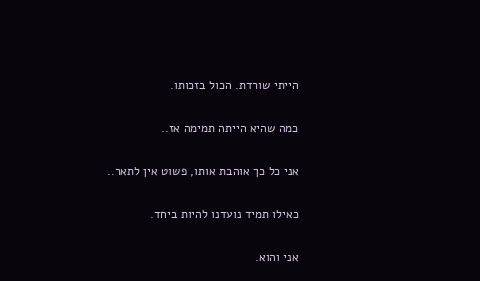הייתי שורדת. הכול בזכותו.

כמה שהיא הייתה תמימה אז..

אני כל כך אוהבת אותו, פשוט אין לתאר..

כאילו תמיד נועדנו להיות ביחד.

אני והוא.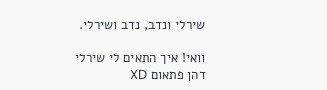שירלי ונדב, נדב ושירלי.

וואי! איך התאים לי שירלי דהן פתאום XD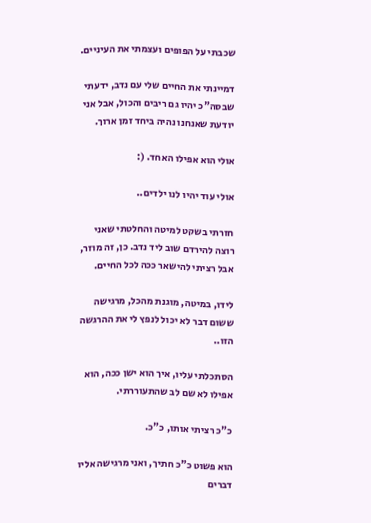שכבתי על הפופים ועצמתי את העיניים.

דמיינתי את החיים שלי עם נדב, ידעתי שבסה"כ יהיו גם ריבים והכול, אבל אני יודעת שאנחנו נהיה ביחד זמן ארוך.

אולי הוא אפילו האחד. (:

אולי עוד יהיו לנו ילדים..

חזרתי בשקט למיטה והחלטתי שאני רוצה להירדם שוב ליד נדב. כן, זה מוזר, אבל רציתי להישאר ככה לכל החיים.

לידו, במיטה, מוגנת מהכל, מרגישה ששום דבר לא יכול לנפץ לי את ההרגשה הזו..

הסתכלתי עליו, איך הוא ישן ככה, הוא אפילו לא שם לב שהתעוררתי.

כ"כ רציתי אותו, כ"כ.

הוא פשוט כ"כ חתיך, ואני מרגישה אליו דברים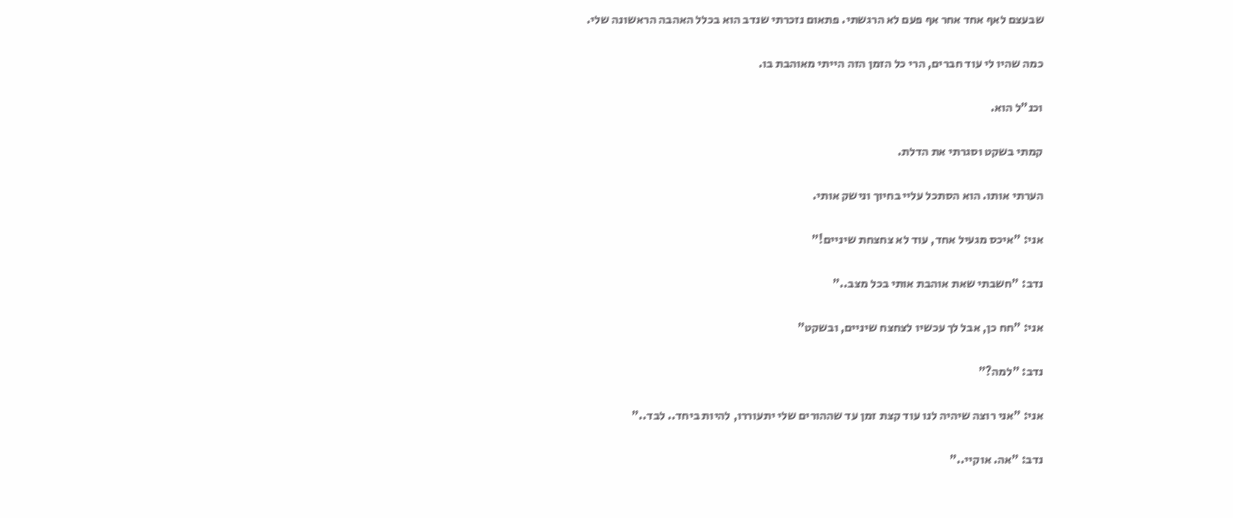שבעצם לאף אחד אחר אף פעם לא הרגשתי. פתאום נזכרתי שנדב הוא בכלל האהבה הראשונה שלי.

כמה שהיו לי עוד חברים, הרי כל הזמן הזה הייתי מאוהבת בו.

וכנ"ל הוא.

קמתי בשקט וסגרתי את הדלת.

הערתי אותו. הוא הסתכל עליי בחיוך ונישק אותי.

אני: "איכס מגעיל אחד, עוד לא צחצחת שיניים!"

נדב: "חשבתי שאת אוהבת אותי בכל מצב.."

אני: "חח כן, אבל לך עכשיו לצחצח שיניים, ובשקט"

נדב: "למה?"

אני: "אני רוצה שיהיה לנו עוד קצת זמן עד שההורים שלי יתעוררו, להיות ביחד.. לבד.."

נדב: "אה. אוקיי.."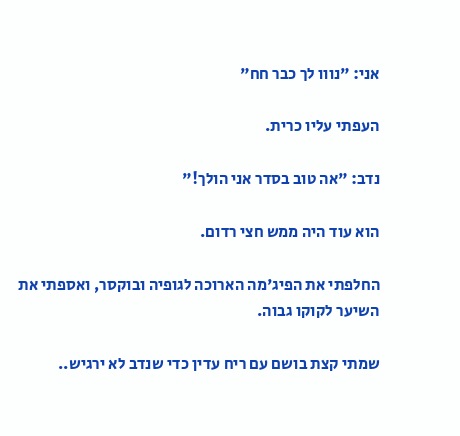אני: "נווו לך כבר חח"

העפתי עליו כרית.

נדב: "אה טוב בסדר אני הולך!"

הוא עוד היה ממש חצי רדום.

החלפתי את הפיג'מה הארוכה לגופיה ובוקסר, ואספתי את השיער לקוקו גבוה.

שמתי קצת בושם עם ריח עדין כדי שנדב לא ירגיש..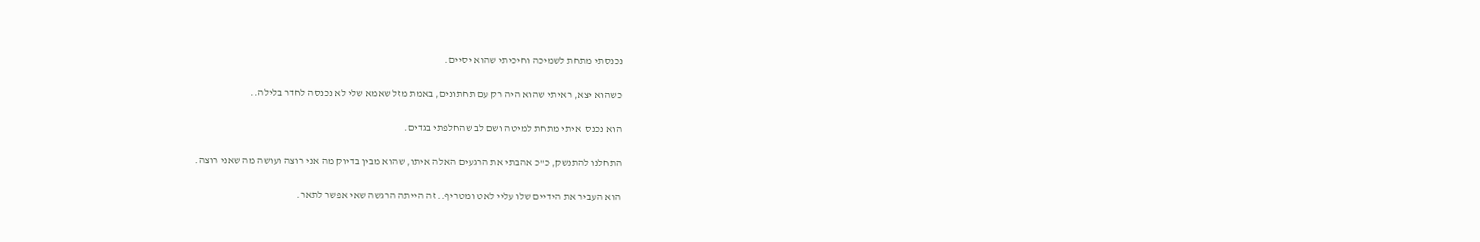נכנסתי מתחת לשמיכה וחיכיתי שהוא יסיים.

כשהוא יצא, ראיתי שהוא היה רק עם תחתונים, באמת מזל שאמא שלי לא נכנסה לחדר בלילה..

הוא נכנס  איתי מתחת למיטה ושם לב שהחלפתי בגדים.

התחלנו להתנשק, כ"כ אהבתי את הרגעים האלה איתו, שהוא מבין בדיוק מה אני רוצה ועושה מה שאני רוצה.

הוא העביר את הידיים שלו עליי לאט ומטריף.. זה הייתה הרגשה שאי אפשר לתאר.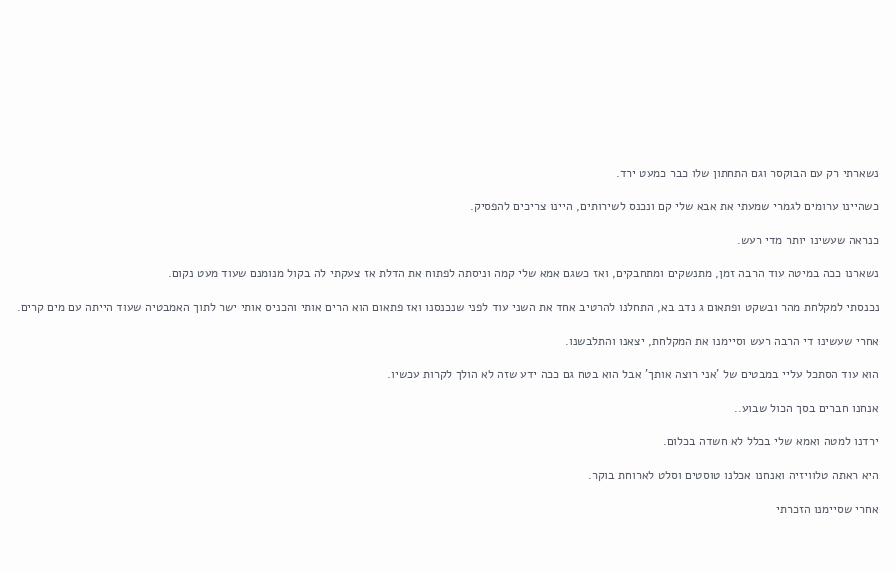נשארתי רק עם הבוקסר וגם התחתון שלו כבר כמעט ירד.

כשהיינו ערומים לגמרי שמעתי את אבא שלי קם ונכנס לשירותים, היינו צריכים להפסיק.

כנראה שעשינו יותר מדי רעש.

נשארנו ככה במיטה עוד הרבה זמן, מתנשקים ומתחבקים, ואז כשגם אמא שלי קמה וניסתה לפתוח את הדלת אז צעקתי לה בקול מנומנם שעוד מעט נקום.

נכנסתי למקלחת מהר ובשקט ופתאום ג נדב בא, התחלנו להרטיב אחד את השני עוד לפני שנכנסנו ואז פתאום הוא הרים אותי והכניס אותי ישר לתוך האמבטיה שעוד הייתה עם מים קרים.

אחרי שעשינו די הרבה רעש וסיימנו את המקלחת, יצאנו והתלבשנו.

הוא עוד הסתכל עליי במבטים של 'אני רוצה אותך' אבל הוא בטח גם ככה ידע שזה לא הולך לקרות עכשיו.

אנחנו חברים בסך הכול שבוע..

ירדנו למטה ואמא שלי בכלל לא חשדה בכלום.

היא ראתה טלוויזיה ואנחנו אכלנו טוסטים וסלט לארוחת בוקר.

אחרי שסיימנו הזכרתי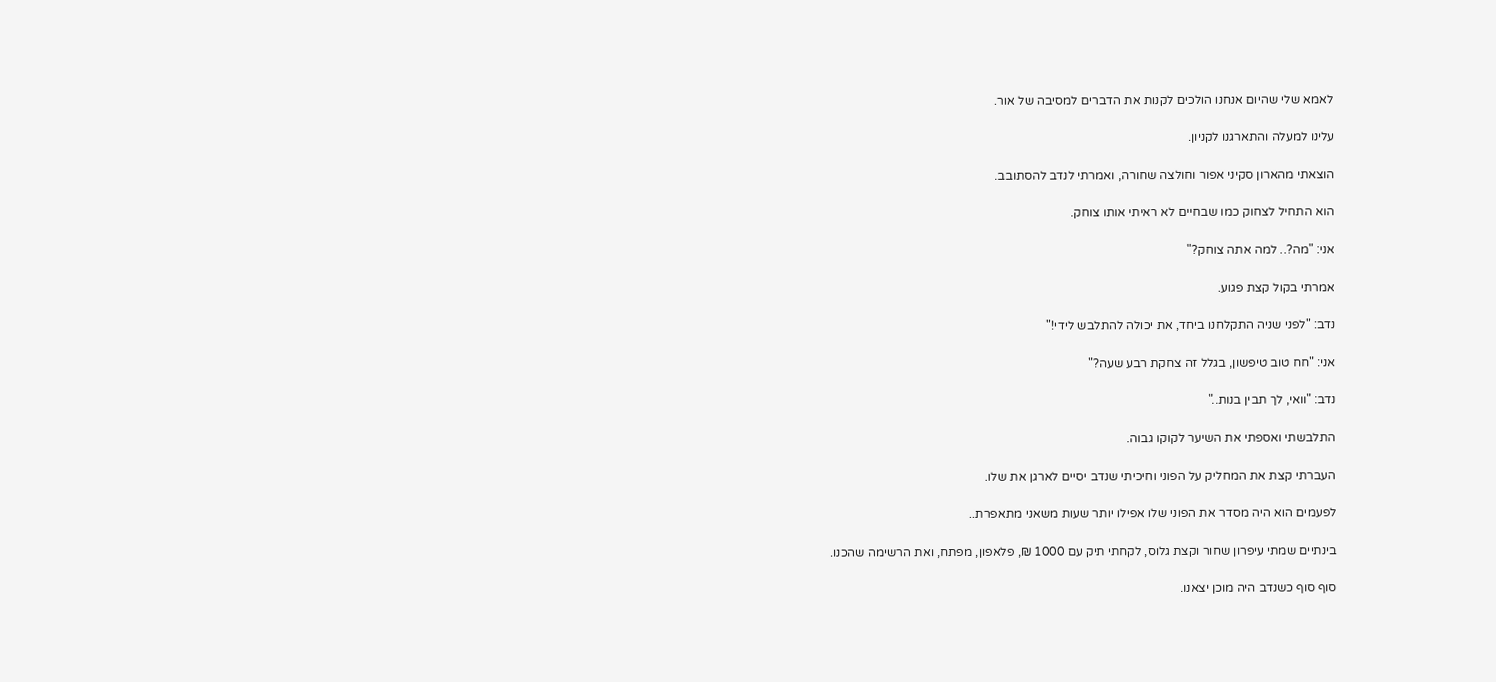לאמא שלי שהיום אנחנו הולכים לקנות את הדברים למסיבה של אור.

עלינו למעלה והתארגנו לקניון.

הוצאתי מהארון סקיני אפור וחולצה שחורה, ואמרתי לנדב להסתובב.

הוא התחיל לצחוק כמו שבחיים לא ראיתי אותו צוחק.

אני: "מה?.. למה אתה צוחק?"

אמרתי בקול קצת פגוע.

נדב: "לפני שניה התקלחנו ביחד, את יכולה להתלבש לידי!"

אני: "חח טוב טיפשון, בגלל זה צחקת רבע שעה?"

נדב: "וואי, לך תבין בנות.."

התלבשתי ואספתי את השיער לקוקו גבוה.

העברתי קצת את המחליק על הפוני וחיכיתי שנדב יסיים לארגן את שלו.

לפעמים הוא היה מסדר את הפוני שלו אפילו יותר שעות משאני מתאפרת..

בינתיים שמתי עיפרון שחור וקצת גלוס, לקחתי תיק עם 1000 ₪, פלאפון, מפתח, ואת הרשימה שהכנו.

סוף סוף כשנדב היה מוכן יצאנו.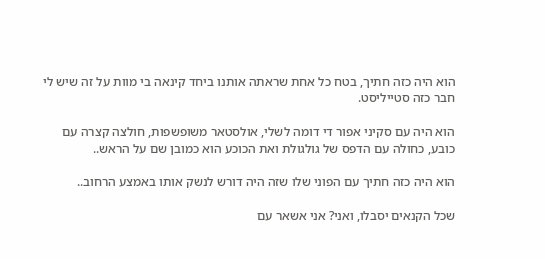הוא היה כזה חתיך, בטח כל אחת שראתה אותנו ביחד קינאה בי מוות על זה שיש לי חבר כזה סטייליסט.

הוא היה עם סקיני אפור די דומה לשלי, אולסטאר משופשפות, חולצה קצרה עם כובע, כחולה עם הדפס של גולגולת ואת הכוכע הוא כמובן שם על הראש..

הוא היה כזה חתיך עם הפוני שלו שזה היה דורש לנשק אותו באמצע הרחוב..

שכל הקנאים יסבלו, ואני? אני אשאר עם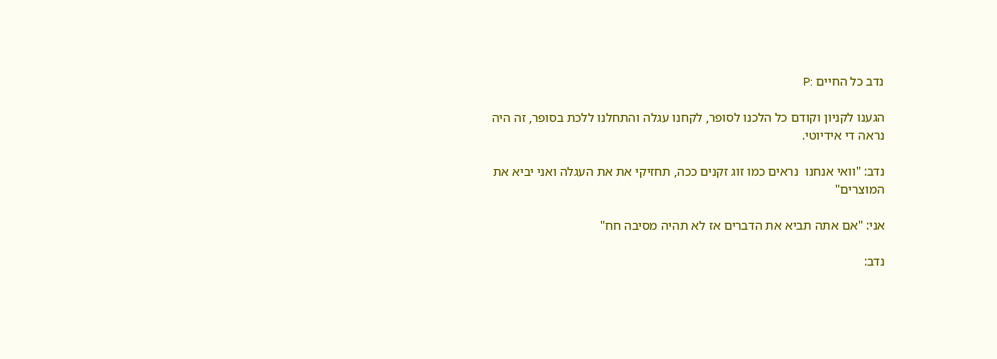נדב כל החיים :P

הגענו לקניון וקודם כל הלכנו לסופר, לקחנו עגלה והתחלנו ללכת בסופר, זה היה נראה די אידיוטי.

נדב: "וואי אנחנו  נראים כמו זוג זקנים ככה, תחזיקי את את העגלה ואני יביא את המוצרים"

אני: "אם אתה תביא את הדברים אז לא תהיה מסיבה חח"

נדב: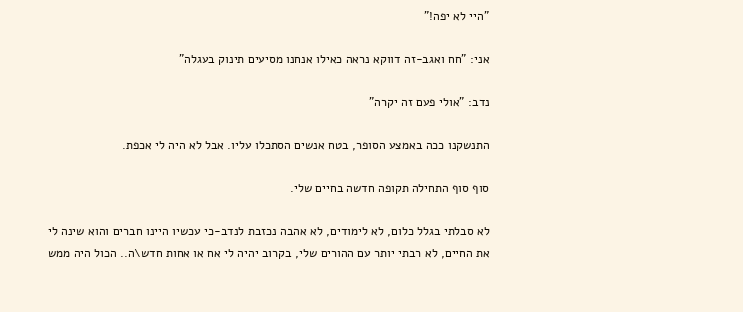"היי לא יפה!"

אני: "חח ואגב-זה דווקא נראה כאילו אנחנו מסיעים תינוק בעגלה"

נדב: "אולי פעם זה יקרה"

התנשקנו ככה באמצע הסופר, בטח אנשים הסתכלו עליו. אבל לא היה לי אכפת.

סוף סוף התחילה תקופה חדשה בחיים שלי.

לא סבלתי בגלל כלום, לא לימודים, לא אהבה נכזבת לנדב-כי עכשיו היינו חברים והוא שינה לי את החיים, לא רבתי יותר עם ההורים שלי, בקרוב יהיה לי אח או אחות חדש\ה.. הכול היה ממש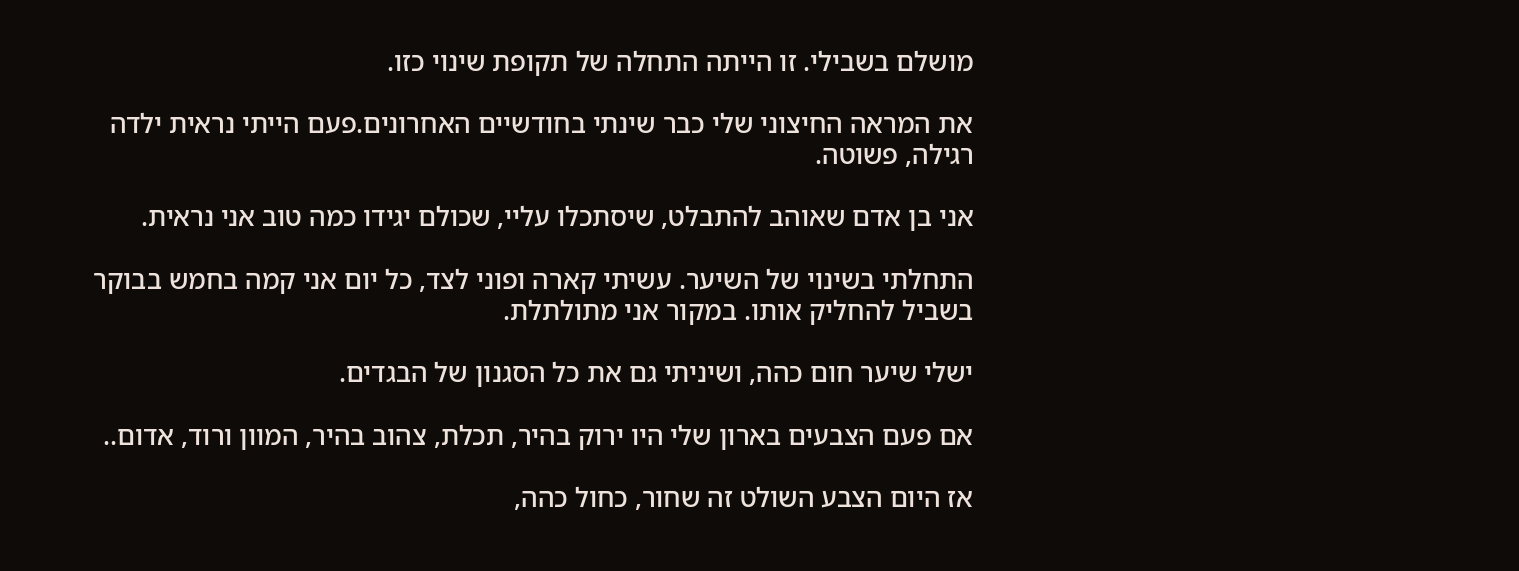מושלם בשבילי. זו הייתה התחלה של תקופת שינוי כזו.

את המראה החיצוני שלי כבר שינתי בחודשיים האחרונים.פעם הייתי נראית ילדה רגילה, פשוטה.

אני בן אדם שאוהב להתבלט, שיסתכלו עליי, שכולם יגידו כמה טוב אני נראית.

התחלתי בשינוי של השיער. עשיתי קארה ופוני לצד, כל יום אני קמה בחמש בבוקר בשביל להחליק אותו. במקור אני מתולתלת.

ישלי שיער חום כהה, ושיניתי גם את כל הסגנון של הבגדים.

אם פעם הצבעים בארון שלי היו ירוק בהיר, תכלת, צהוב בהיר, המוון ורוד, אדום..

אז היום הצבע השולט זה שחור, כחול כהה,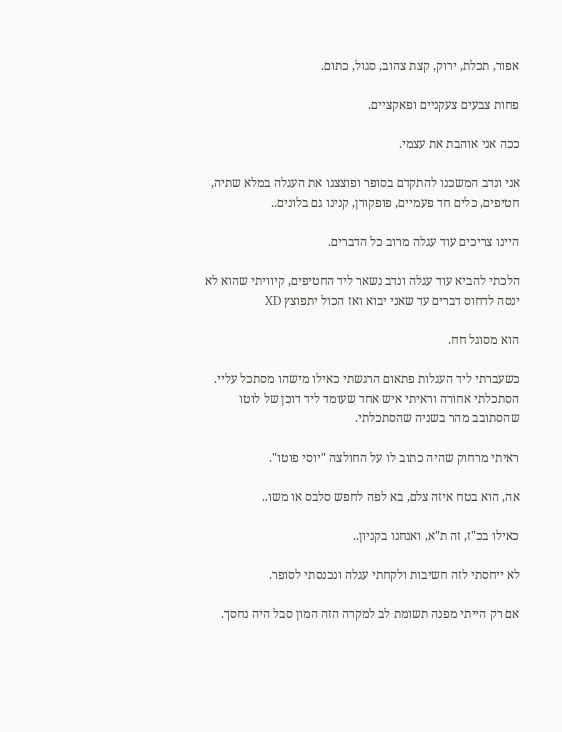אפור, תכלת, ירוק, קצת צהוב, סגול, כתום.

פחות צבעים צעקניים ופאקציים.

ככה אני אוהבת את עצמי.

אני ונדב המשכנו להתקדם בסופר ופוצצנו את העגלה במלא שתיה, חטיפים, כלים חד פעמיים, פופקורן, קנינו גם בלונים..

היינו צריכים עוד עגלה מרוב כל הדברים.

הלכתי להביא עוד עגלה ונדב נשאר ליד החטיפים, קיוויתי שהוא לא ינסה לדחוס דברים עד שאני יבוא ואז הכול יתפוצץ XD

הוא מסוגל חח.

כשעברתי ליד העגלות פתאום הרגשתי כאילו מישהו מסתכל עליי. הסתכלתי אחורה וראיתי איש אחד שעומד ליד דוכן של לוטו שהסתובב מהר בשניה שהסתכלתי.

ראיתי מרחוק שהיה כתוב לו על החולצה "יוסי פוטו".

אה, הוא בטח איזה צלם, בא לפה לחפש סלבס או משו..

כאילו בכ"ז, זה ת"א, ואנחנו בקניון..

לא ייחסתי לזה חשיבות ולקחתי עגלה ונכנסתי לסופר.

אם רק הייתי מפנה תשומת לב למקרה הזה המון סבל היה נחסך.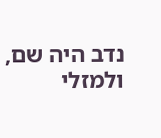נדב היה שם, ולמזלי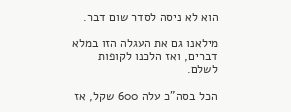הוא לא ניסה לסדר שום דבר.

מילאנו גם את העגלה הזו במלא דברים, ואז הלכנו לקופות לשלם.

הכל בסה"כ עלה 600 שקל, אז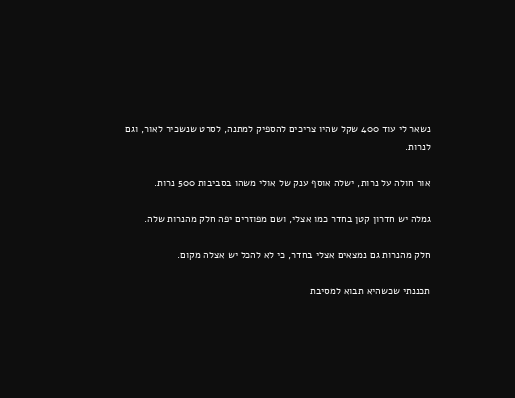נשאר לי עוד 400 שקל שהיו צריכים להספיק למתנה, לסרט שנשכיר לאור, וגם לנרות.

אור חולה על נרות, ישלה אוסף ענק של אולי משהו בסביבות 500 נרות.

גמלה יש חדרון קטן בחדר כמו אצלי, ושם מפוזרים יפה חלק מהנרות שלה.

חלק מהנרות גם נמצאים אצלי בחדר, כי לא להכל יש אצלה מקום.

תכננתי שכשהיא תבוא למסיבת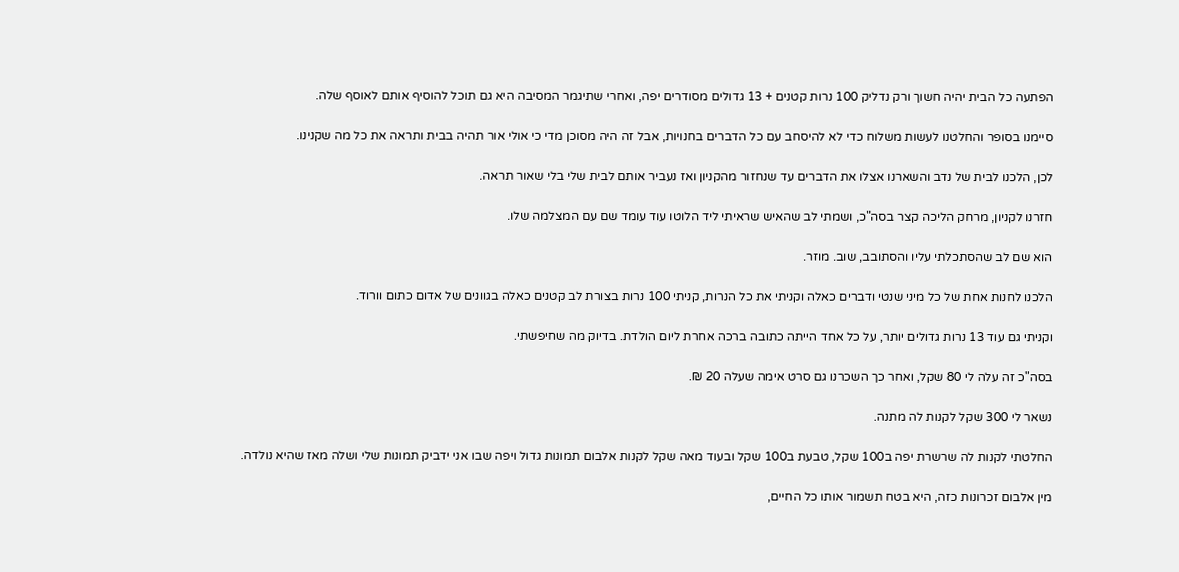הפתעה כל הבית יהיה חשוך ורק נדליק 100 נרות קטנים + 13 גדולים מסודרים יפה, ואחרי שתיגמר המסיבה היא גם תוכל להוסיף אותם לאוסף שלה.

סיימנו בסופר והחלטנו לעשות משלוח כדי לא להיסחב עם כל הדברים בחנויות, אבל זה היה מסוכן מדי כי אולי אור תהיה בבית ותראה את כל מה שקנינו.

לכן, הלכנו לבית של נדב והשארנו אצלו את הדברים עד שנחזור מהקניון ואז נעביר אותם לבית שלי בלי שאור תראה.

חזרנו לקניון, מרחק הליכה קצר בסה"כ, ושמתי לב שהאיש שראיתי ליד הלוטו עוד עומד שם עם המצלמה שלו.

הוא שם לב שהסתכלתי עליו והסתובב, שוב. מוזר.

הלכנו לחנות אחת של כל מיני שנטי ודברים כאלה וקניתי את כל הנרות, קניתי 100 נרות בצורת לב קטנים כאלה בגוונים של אדום כתום וורוד.

וקניתי גם עוד 13 נרות גדולים יותר, על כל אחד הייתה כתובה ברכה אחרת ליום הולדת. בדיוק מה שחיפשתי.

בסה"כ זה עלה לי 80 שקל, ואחר כך השכרנו גם סרט אימה שעלה 20 ₪.

נשאר לי 300 שקל לקנות לה מתנה.

החלטתי לקנות לה שרשרת יפה ב100 שקל, טבעת ב100 שקל ובעוד מאה שקל לקנות אלבום תמונות גדול ויפה שבו אני ידביק תמונות שלי ושלה מאז שהיא נולדה.

מין אלבום זכרונות כזה, היא בטח תשמור אותו כל החיים,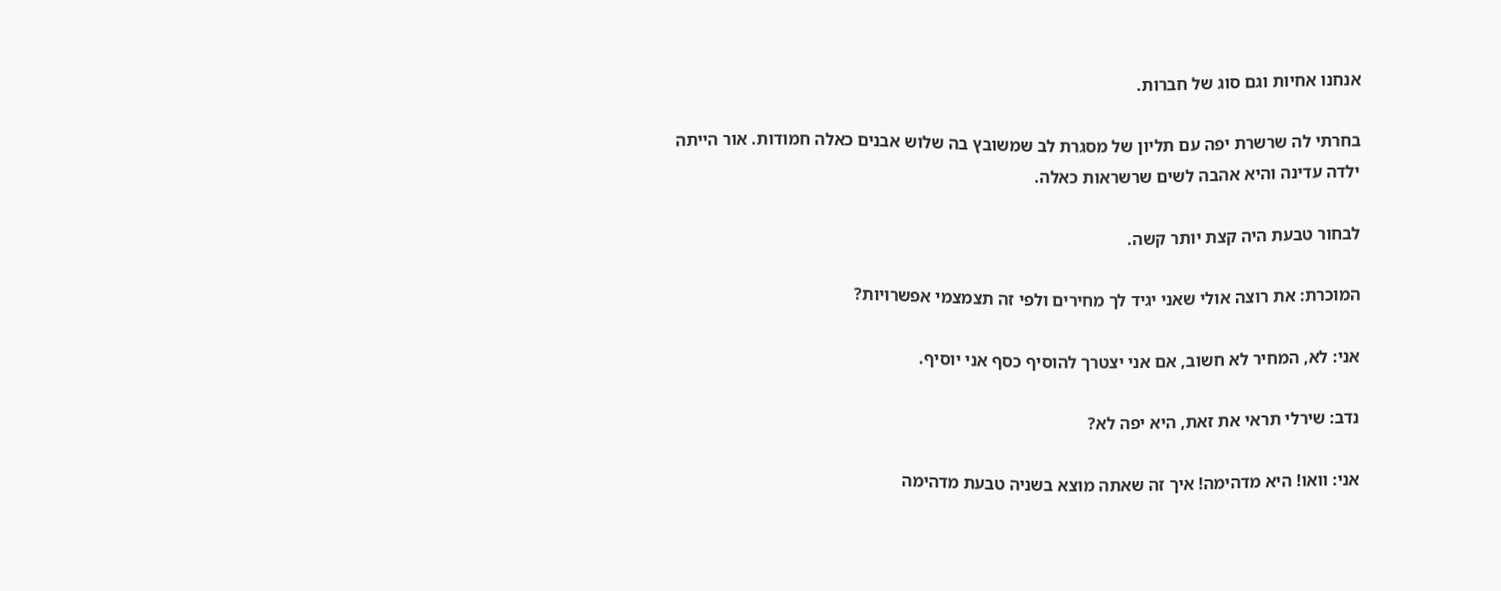אנחנו אחיות וגם סוג של חברות.

בחרתי לה שרשרת יפה עם תליון של מסגרת לב שמשובץ בה שלוש אבנים כאלה חמודות. אור הייתה ילדה עדינה והיא אהבה לשים שרשראות כאלה.

לבחור טבעת היה קצת יותר קשה.

המוכרת: את רוצה אולי שאני יגיד לך מחירים ולפי זה תצמצמי אפשרויות?

אני: לא, המחיר לא חשוב, אם אני יצטרך להוסיף כסף אני יוסיף.

נדב: שירלי תראי את זאת, היא יפה לא?

אני: וואו! היא מדהימה! איך זה שאתה מוצא בשניה טבעת מדהימה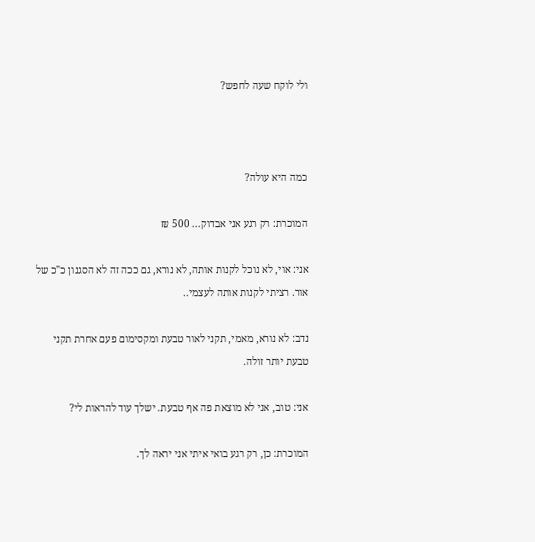ולי לוקח שעה לחפש?



כמה היא עולה?

המוכרת: רק רגע אני אבדוק... 500 ₪

אני: אוי, לא נוכל לקנות אותה, לא נורא, גם ככה זה לא הסגנון כ"כ של אור. רציתי לקנות אותה לעצמי..

נדב: לא נורא, מאמי, תקני לאור טבעת ומקסימום פעם אחרת תקני טבעת יותר זולה.

אני: טוב, אני לא מוצאת פה אף טבעת. ישלך עוד להראות לי?

המוכרת: כן, רק רגע בואי איתי אני יראה לך.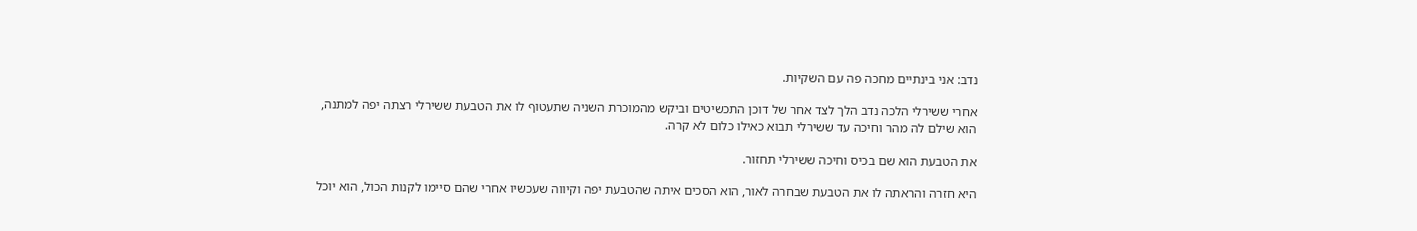נדב: אני בינתיים מחכה פה עם השקיות.

אחרי ששירלי הלכה נדב הלך לצד אחר של דוכן התכשיטים וביקש מהמוכרת השניה שתעטוף לו את הטבעת ששירלי רצתה יפה למתנה, הוא שילם לה מהר וחיכה עד ששירלי תבוא כאילו כלום לא קרה.

את הטבעת הוא שם בכיס וחיכה ששירלי תחזור.

היא חזרה והראתה לו את הטבעת שבחרה לאור, הוא הסכים איתה שהטבעת יפה וקיווה שעכשיו אחרי שהם סיימו לקנות הכול, הוא יוכל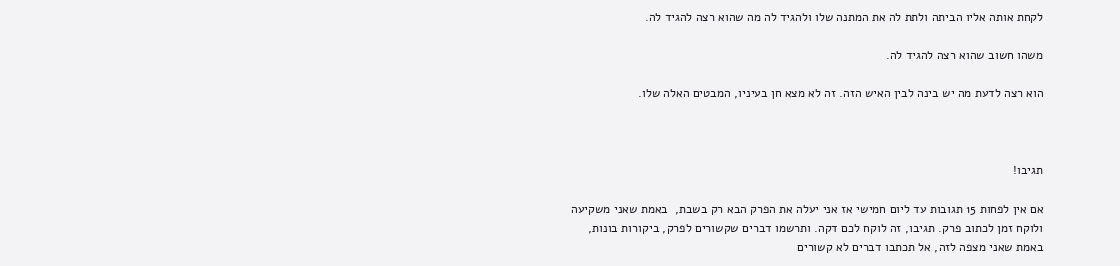לקחת אותה אליו הביתה ולתת לה את המתנה שלו ולהגיד לה מה שהוא רצה להגיד לה.

משהו חשוב שהוא רצה להגיד לה.

הוא רצה לדעת מה יש בינה לבין האיש הזה. זה לא מצא חן בעיניו, המבטים האלה שלו.



תגיבו!

אם אין לפחות 15 תגובות עד ליום חמישי אז אני יעלה את הפרק הבא רק בשבת,  באמת שאני משקיעה ולוקח זמן לכתוב פרק. תגיבו, זה לוקח לכם דקה. ותרשמו דברים שקשורים לפרק, ביקורות בונות, באמת שאני מצפה לזה, אל תכתבו דברים לא קשורים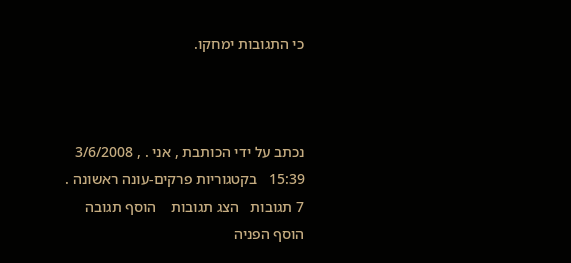כי התגובות ימחקו.



נכתב על ידי הכותבת , אני . , 3/6/2008 15:39   בקטגוריות פרקים-עונה ראשונה .
7 תגובות   הצג תגובות    הוסף תגובה   הוסף הפניה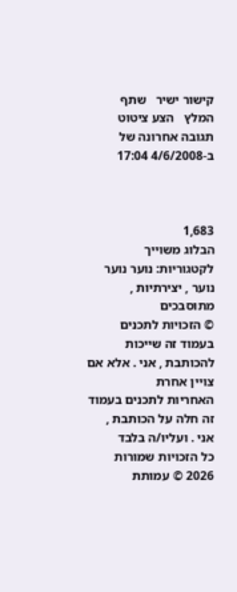קישור ישיר   שתף   המלץ   הצע ציטוט
תגובה אחרונה של ב-4/6/2008 17:04



1,683
הבלוג משוייך לקטגוריות: נוער נוער נוער , יצירתיות , מתוסבכים
© הזכויות לתכנים בעמוד זה שייכות להכותבת , אני . אלא אם צויין אחרת
האחריות לתכנים בעמוד זה חלה על הכותבת , אני . ועליו/ה בלבד
כל הזכויות שמורות 2026 © עמותת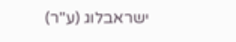ישראבלוג (ע"ר)